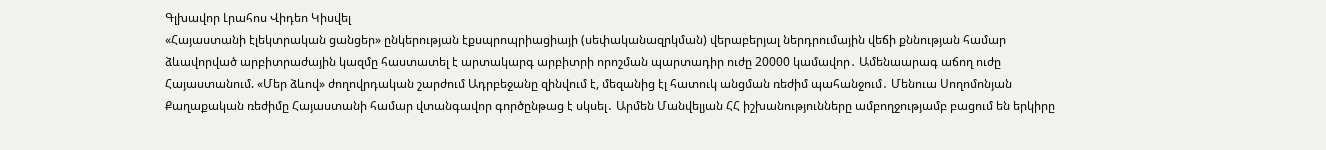Գլխավոր Լրահոս Վիդեո Կիսվել
«Հայաստանի էլեկտրական ցանցեր» ընկերության էքսպրոպրիացիայի (սեփականազրկման) վերաբերյալ ներդրումային վեճի քննության համար ձևավորված արբիտրաժային կազմը հաստատել է արտակարգ արբիտրի որոշման պարտադիր ուժը 20000 կամավոր․ Ամենաարագ աճող ուժը Հայաստանում. «Մեր ձևով» ժողովրդական շարժում Ադրբեջանը զինվում է, մեզանից էլ հատուկ անցման ռեժիմ պահանջում․ Մենուա Սողոմոնյան Քաղաքական ռեժիմը Հայաստանի համար վտանգավոր գործընթաց է սկսել․ Արմեն Մանվելյան ՀՀ իշխանությունները ամբողջությամբ բացում են երկիրը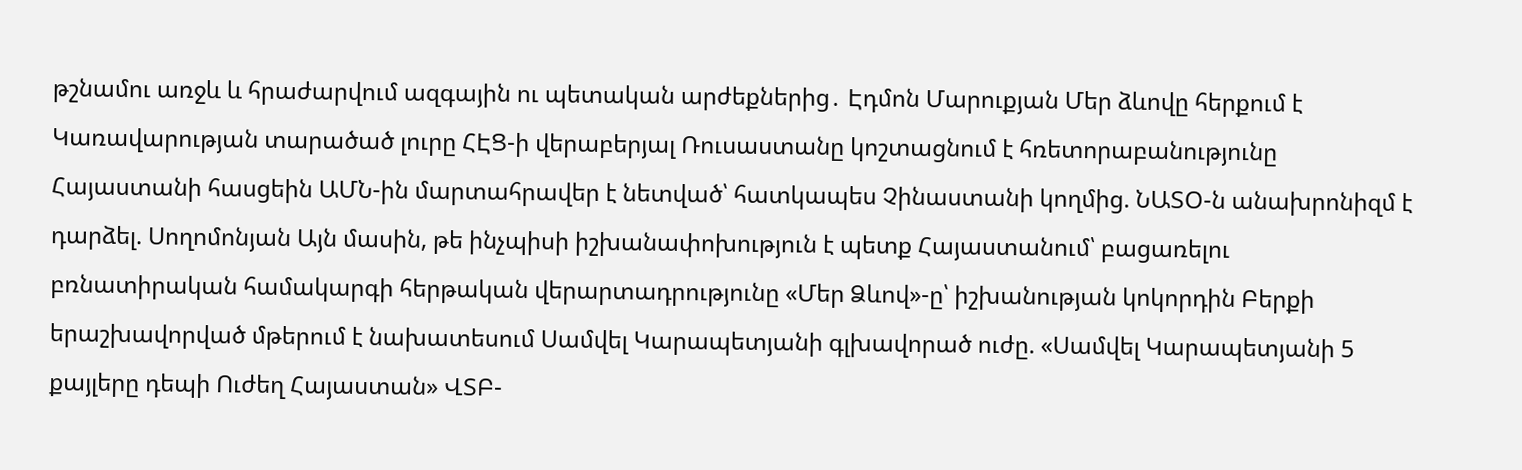թշնամու առջև և հրաժարվում ազգային ու պետական արժեքներից․ Էդմոն Մարուքյան Մեր ձևովը հերքում է Կառավարության տարածած լուրը ՀԷՑ-ի վերաբերյալ Ռուսաստանը կոշտացնում է հռետորաբանությունը Հայաստանի հասցեին ԱՄՆ-ին մարտահրավեր է նետված՝ հատկապես Չինաստանի կողմից. ՆԱՏՕ-ն անախրոնիզմ է դարձել. Սողոմոնյան Այն մասին, թե ինչպիսի իշխանափոխություն է պետք Հայաստանում՝ բացառելու բռնատիրական համակարգի հերթական վերարտադրությունը «Մեր Ձևով»-ը՝ իշխանության կոկորդին Բերքի երաշխավորված մթերում է նախատեսում Սամվել Կարապետյանի գլխավորած ուժը. «Սամվել Կարապետյանի 5 քայլերը դեպի Ուժեղ Հայաստան» ՎՏԲ-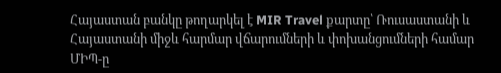Հայաստան բանկը թողարկել է MIR Travel քարտը՝ Ռուսաստանի և Հայաստանի միջև հարմար վճարումների և փոխանցումների համար
ՄԻՊ-ը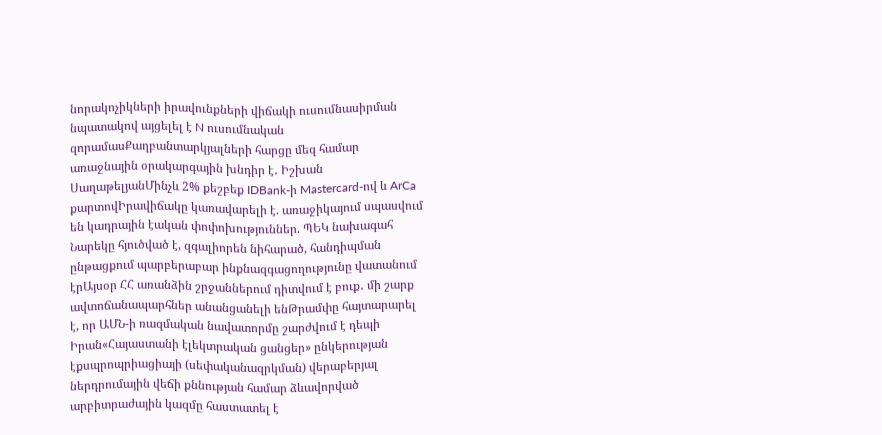նորակոչիկների իրավունքների վիճակի ուսումնասիրման նպատակով այցելել է N ուսումնական զորամասՔաղբանտարկյալների հարցը մեզ համար առաջնային օրակարգային խնդիր է․ Իշխան ՍաղաթելյանՄինչև 2% քեշբեք IDBank-ի Mastercard-ով և ArCa քարտովԻրավիճակը կառավարելի է. առաջիկայում սպասվում են կադրային էական փոփոխություններ. ՊԵԿ նախագահ Նարեկը հյուծված է, զգալիորեն նիհարած, հանդիպման ընթացքում պարբերաբար ինքնազգացողությունը վատանում էրԱյսօր ՀՀ առանձին շրջաններում դիտվում է բուք․ մի շարք ավտոճանապարհներ անանցանելի ենԹրամփը հայտարարել է, որ ԱՄՆ-ի ռազմական նավատորմը շարժվում է դեպի Իրան«Հայաստանի էլեկտրական ցանցեր» ընկերության էքսպրոպրիացիայի (սեփականազրկման) վերաբերյալ ներդրումային վեճի քննության համար ձևավորված արբիտրաժային կազմը հաստատել է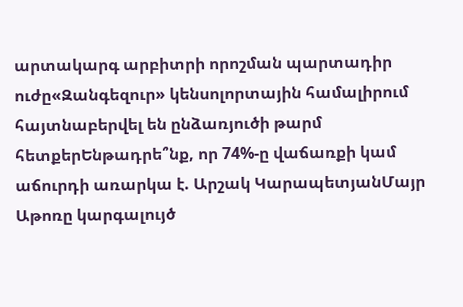արտակարգ արբիտրի որոշման պարտադիր ուժը«Զանգեզուր» կենսոլորտային համալիրում հայտնաբերվել են ընձառյուծի թարմ հետքերԵնթադրե՞նք, որ 74%-ը վաճառքի կամ աճուրդի առարկա է. Արշակ ԿարապետյանՄայր Աթոռը կարգալույծ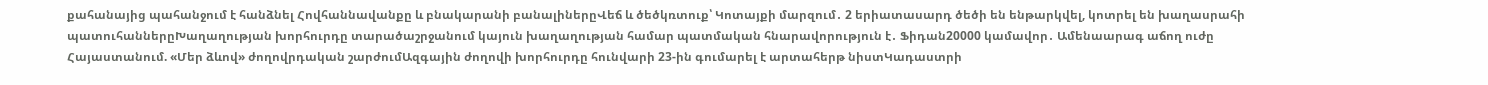քահանայից պահանջում է հանձնել Հովհաննավանքը և բնակարանի բանալիներըՎեճ և ծեծկռտուք՝ Կոտայքի մարզում․ 2 երիատասարդ ծեծի են ենթարկվել, կոտրել են խաղասրահի պատուհաններըԽաղաղության խորհուրդը տարածաշրջանում կայուն խաղաղության համար պատմական հնարավորություն է․ Ֆիդան20000 կամավոր․ Ամենաարագ աճող ուժը Հայաստանում. «Մեր ձևով» ժողովրդական շարժումԱզգային ժողովի խորհուրդը հունվարի 23-ին գումարել է արտահերթ նիստԿադաստրի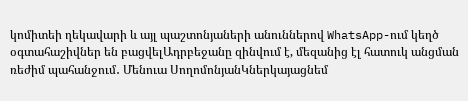կոմիտեի ղեկավարի և այլ պաշտոնյաների անուններով WhatsApp-ում կեղծ օգտահաշիվներ են բացվելԱդրբեջանը զինվում է, մեզանից էլ հատուկ անցման ռեժիմ պահանջում․ Մենուա ՍողոմոնյանԿներկայացնեմ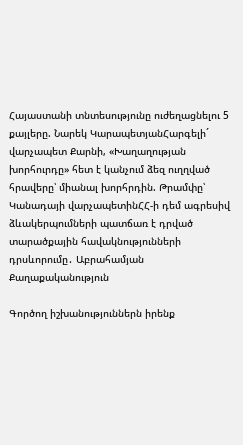Հայաստանի տնտեսությունը ուժեղացնելու 5 քայլերը. Նարեկ ԿարապետյանՀարգելի´ վարչապետ Քարնի, «Խաղաղության խորհուրդը» հետ է կանչում ձեզ ուղղված հրավերը՝ միանալ խորհրդին. Թրամփը՝ Կանադայի վարչապետինՀՀ-ի դեմ ագրեսիվ ձևակերպումների պատճառ է դրված տարածքային հավակնությունների դրսևորումը․ Աբրահամյան
Քաղաքականություն

Գործող իշխանություններն իրենք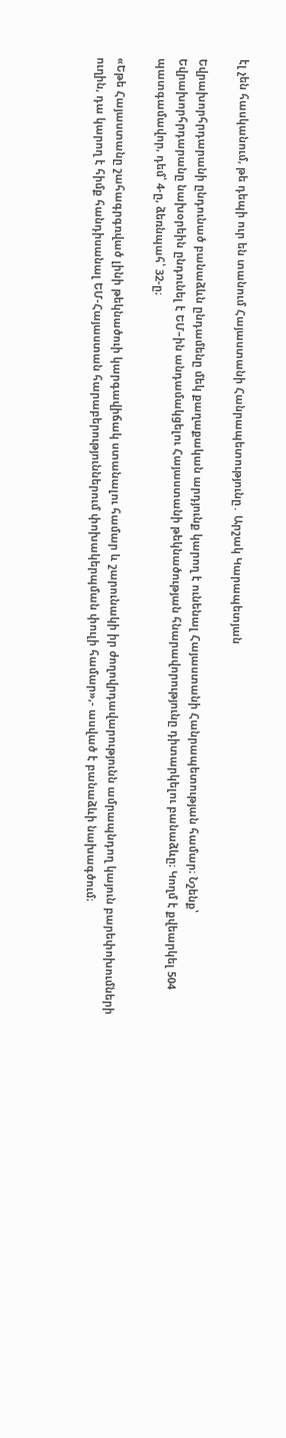էլ չեն հասկանում, թե դեպի ուր են տանում Հայաստանի Հանրապետությունը․ Արշակ Կարապետյան

Եվրախորհրդարանի ընդունած բանաձևն ընդամենը մեկ քաղաքական արդյունք կարող է ունենալ Հայաստանի Հանրապետության համար։ Նշենք՝ Եվրախորհրդարանը նախօրեին ընդունել է ԵՄ–ին անդամակցելու Հայաստանի թեկնածության հնարավորությունը դիտարկելու բանաձևը։ Կողմ է քվեարկել 504 պատգամավոր, դեմ՝ 4-ը, ձեռնպահ՝ 32-ը։

«Եթե Հայաստանը շահագրգռված լինի թեկնածուի կարգավիճակ ստանալու համար և շարունակի իր ժողովրդավարությունն ամրապնդող կայուն բարեփոխումների ուղին, դա կարող է հիմք հանդիսանալ ԵՄ-Հայաստան հարաբերություններում փոխակերպման փուլի համար»,- ասված է բանաձևի նախագծում։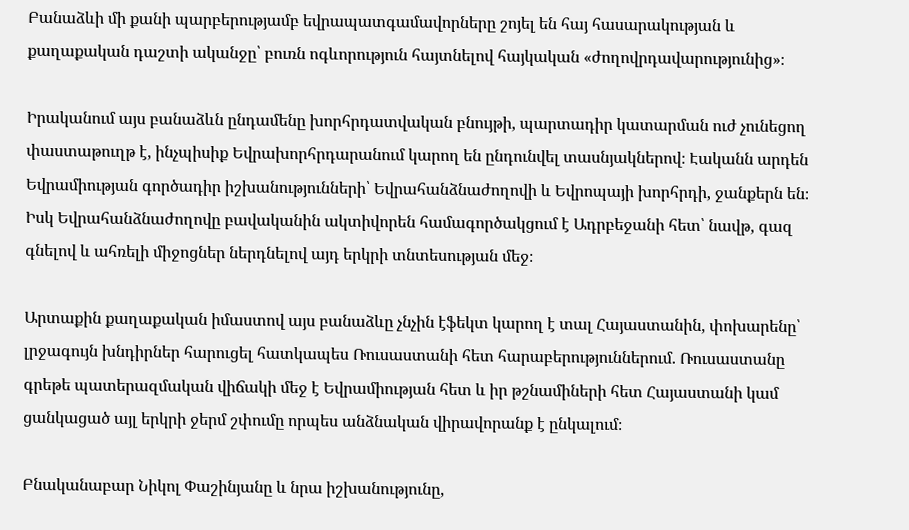Բանաձևի մի քանի պարբերությամբ եվրապատգամավորները շոյել են հայ հասարակության և քաղաքական դաշտի ականջը՝ բուռն ոգևորություն հայտնելով հայկական «ժողովրդավարությունից»։

Իրականում այս բանաձևն ընդամենը խորհրդատվական բնույթի, պարտադիր կատարման ուժ չունեցող փաստաթուղթ է, ինչպիսիք Եվրախորհրդարանում կարող են ընդունվել տասնյակներով։ Էականն արդեն Եվրամիության գործադիր իշխանությունների՝ Եվրահանձնաժողովի և Եվրոպայի խորհրդի, ջանքերն են։ Իսկ Եվրահանձնաժողովը բավականին ակտիվորեն համագործակցում է Ադրբեջանի հետ՝ նավթ, գազ գնելով և ահռելի միջոցներ ներդնելով այդ երկրի տնտեսության մեջ։

Արտաքին քաղաքական իմաստով այս բանաձևը չնչին էֆեկտ կարող է տալ Հայաստանին, փոխարենը՝ լրջագույն խնդիրներ հարուցել հատկապես Ռուսաստանի հետ հարաբերություններում. Ռուսաստանը գրեթե պատերազմական վիճակի մեջ է Եվրամիության հետ և իր թշնամիների հետ Հայաստանի կամ ցանկացած այլ երկրի ջերմ շփումը որպես անձնական վիրավորանք է ընկալում։

Բնականաբար Նիկոլ Փաշինյանը և նրա իշխանությունը,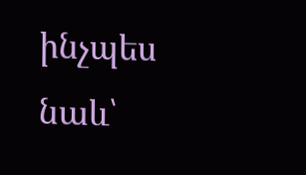ինչպես նաև՝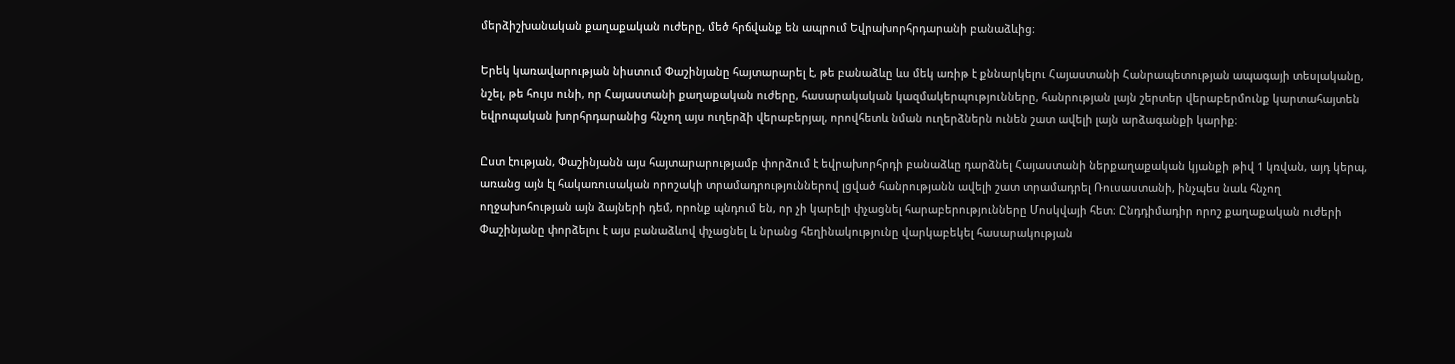մերձիշխանական քաղաքական ուժերը, մեծ հրճվանք են ապրում Եվրախորհրդարանի բանաձևից։

Երեկ կառավարության նիստում Փաշինյանը հայտարարել է, թե բանաձևը ևս մեկ առիթ է քննարկելու Հայաստանի Հանրապետության ապագայի տեսլականը, նշել, թե հույս ունի, որ Հայաստանի քաղաքական ուժերը, հասարակական կազմակերպությունները, հանրության լայն շերտեր վերաբերմունք կարտահայտեն եվրոպական խորհրդարանից հնչող այս ուղերձի վերաբերյալ, որովհետև նման ուղերձներն ունեն շատ ավելի լայն արձագանքի կարիք։

Ըստ էության, Փաշինյանն այս հայտարարությամբ փորձում է եվրախորհրդի բանաձևը դարձնել Հայաստանի ներքաղաքական կյանքի թիվ 1 կռվան, այդ կերպ, առանց այն էլ հակառուսական որոշակի տրամադրություններով լցված հանրությանն ավելի շատ տրամադրել Ռուսաստանի, ինչպես նաև հնչող ողջախոհության այն ձայների դեմ, որոնք պնդում են, որ չի կարելի փչացնել հարաբերությունները Մոսկվայի հետ։ Ընդդիմադիր որոշ քաղաքական ուժերի Փաշինյանը փորձելու է այս բանաձևով փչացնել և նրանց հեղինակությունը վարկաբեկել հասարակության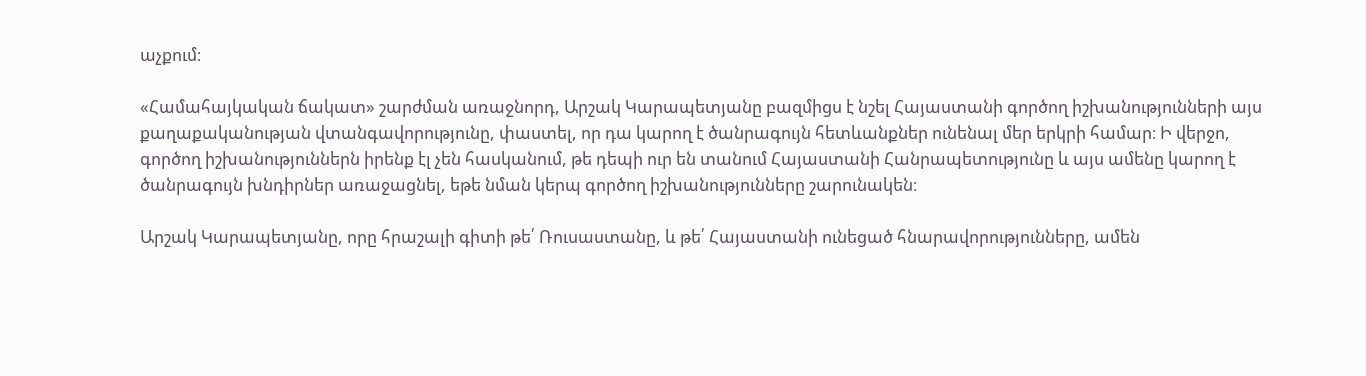աչքում։

«Համահայկական ճակատ» շարժման առաջնորդ, Արշակ Կարապետյանը բազմիցս է նշել Հայաստանի գործող իշխանությունների այս քաղաքականության վտանգավորությունը, փաստել, որ դա կարող է ծանրագույն հետևանքներ ունենալ մեր երկրի համար։ Ի վերջո, գործող իշխանություններն իրենք էլ չեն հասկանում, թե դեպի ուր են տանում Հայաստանի Հանրապետությունը և այս ամենը կարող է ծանրագույն խնդիրներ առաջացնել, եթե նման կերպ գործող իշխանությունները շարունակեն։

Արշակ Կարապետյանը, որը հրաշալի գիտի թե՛ Ռուսաստանը, և թե՛ Հայաստանի ունեցած հնարավորությունները, ամեն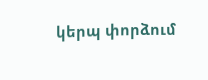կերպ փորձում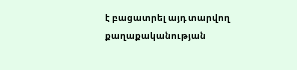է բացատրել այդ տարվող քաղաքականության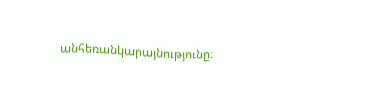անհեռանկարայնությունը։